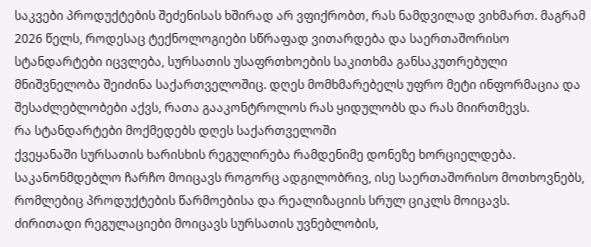საკვები პროდუქტების შეძენისას ხშირად არ ვფიქრობთ, რას ნამდვილად ვიხმართ. მაგრამ 2026 წელს, როდესაც ტექნოლოგიები სწრაფად ვითარდება და საერთაშორისო სტანდარტები იცვლება, სურსათის უსაფრთხოების საკითხმა განსაკუთრებული მნიშვნელობა შეიძინა საქართველოშიც. დღეს მომხმარებელს უფრო მეტი ინფორმაცია და შესაძლებლობები აქვს, რათა გააკონტროლოს რას ყიდულობს და რას მიირთმევს.
რა სტანდარტები მოქმედებს დღეს საქართველოში
ქვეყანაში სურსათის ხარისხის რეგულირება რამდენიმე დონეზე ხორციელდება. საკანონმდებლო ჩარჩო მოიცავს როგორც ადგილობრივ, ისე საერთაშორისო მოთხოვნებს, რომლებიც პროდუქტების წარმოებისა და რეალიზაციის სრულ ციკლს მოიცავს.
ძირითადი რეგულაციები მოიცავს სურსათის უვნებლობის,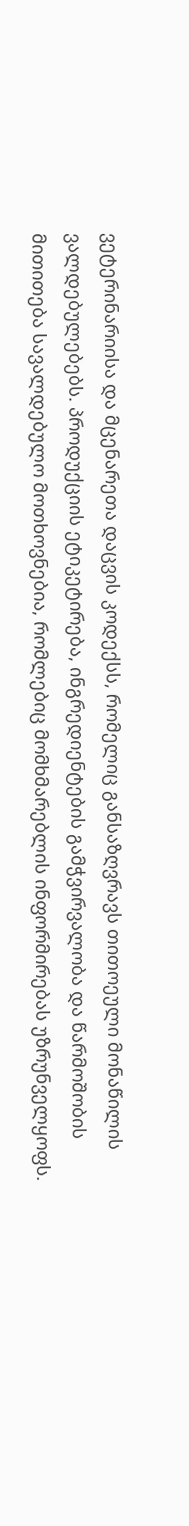ვეტერინარიისა და მცენარეთა დაცვის კოდექსს, რომელიც განსაზღვრავს თითოეული მონაწილის ვალდებულებებს. პროდუქციის ეტიკეტირება, ინგრედიენტების გამჭვირვალობა და წარმოშობის მითითება სავალდებულო მოთხოვნებია, რომლებიც მომხმარებლის ინფორმირებას უზრუნველყოფს.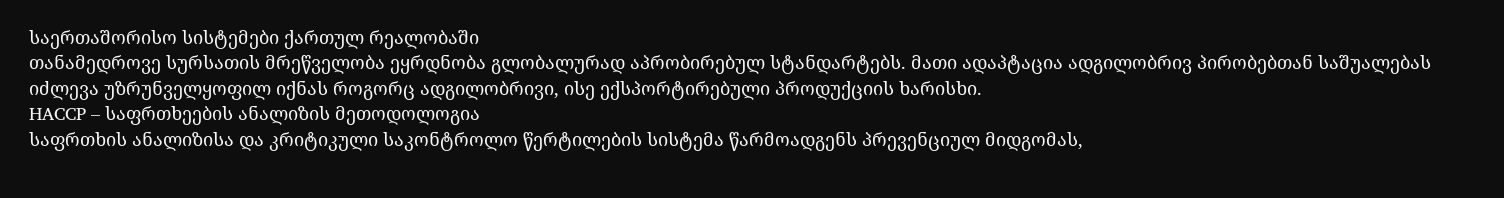საერთაშორისო სისტემები ქართულ რეალობაში
თანამედროვე სურსათის მრეწველობა ეყრდნობა გლობალურად აპრობირებულ სტანდარტებს. მათი ადაპტაცია ადგილობრივ პირობებთან საშუალებას იძლევა უზრუნველყოფილ იქნას როგორც ადგილობრივი, ისე ექსპორტირებული პროდუქციის ხარისხი.
HACCP – საფრთხეების ანალიზის მეთოდოლოგია
საფრთხის ანალიზისა და კრიტიკული საკონტროლო წერტილების სისტემა წარმოადგენს პრევენციულ მიდგომას,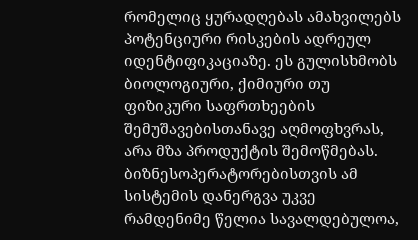რომელიც ყურადღებას ამახვილებს პოტენციური რისკების ადრეულ იდენტიფიკაციაზე. ეს გულისხმობს ბიოლოგიური, ქიმიური თუ ფიზიკური საფრთხეების შემუშავებისთანავე აღმოფხვრას, არა მზა პროდუქტის შემოწმებას.
ბიზნესოპერატორებისთვის ამ სისტემის დანერგვა უკვე რამდენიმე წელია სავალდებულოა,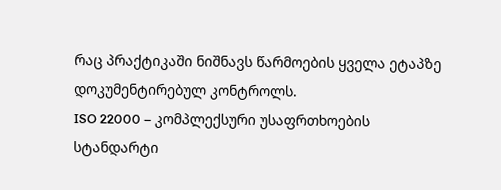რაც პრაქტიკაში ნიშნავს წარმოების ყველა ეტაპზე დოკუმენტირებულ კონტროლს.
ISO 22000 – კომპლექსური უსაფრთხოების სტანდარტი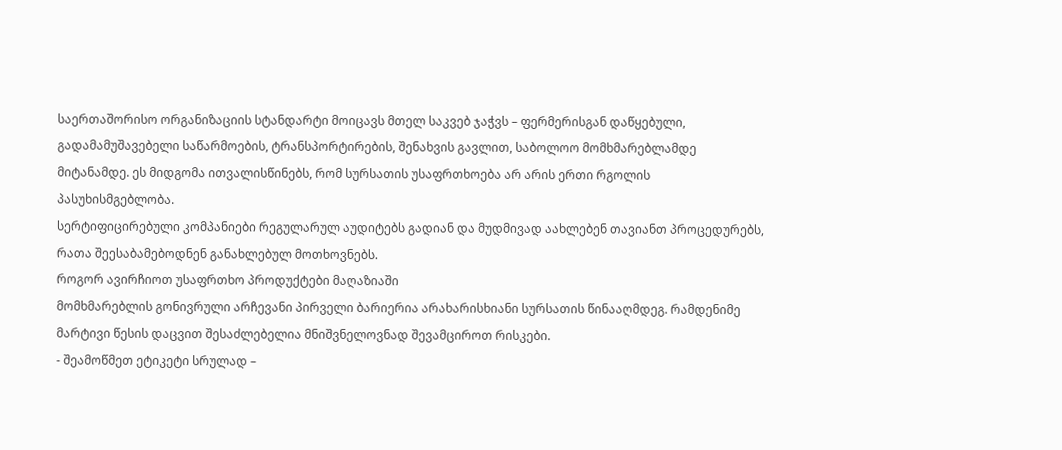საერთაშორისო ორგანიზაციის სტანდარტი მოიცავს მთელ საკვებ ჯაჭვს – ფერმერისგან დაწყებული, გადამამუშავებელი საწარმოების, ტრანსპორტირების, შენახვის გავლით, საბოლოო მომხმარებლამდე მიტანამდე. ეს მიდგომა ითვალისწინებს, რომ სურსათის უსაფრთხოება არ არის ერთი რგოლის პასუხისმგებლობა.
სერტიფიცირებული კომპანიები რეგულარულ აუდიტებს გადიან და მუდმივად აახლებენ თავიანთ პროცედურებს, რათა შეესაბამებოდნენ განახლებულ მოთხოვნებს.
როგორ ავირჩიოთ უსაფრთხო პროდუქტები მაღაზიაში
მომხმარებლის გონივრული არჩევანი პირველი ბარიერია არახარისხიანი სურსათის წინააღმდეგ. რამდენიმე მარტივი წესის დაცვით შესაძლებელია მნიშვნელოვნად შევამციროთ რისკები.
- შეამოწმეთ ეტიკეტი სრულად –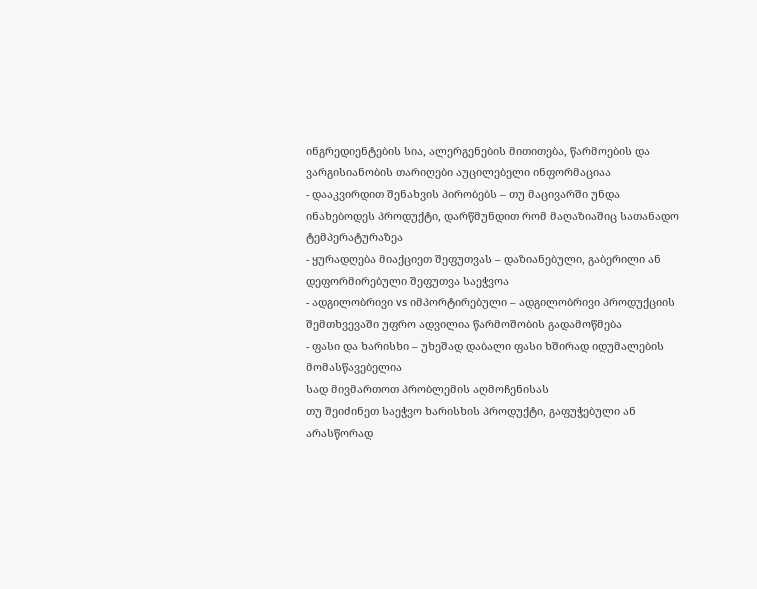ინგრედიენტების სია, ალერგენების მითითება, წარმოების და ვარგისიანობის თარიღები აუცილებელი ინფორმაციაა
- დააკვირდით შენახვის პირობებს – თუ მაცივარში უნდა ინახებოდეს პროდუქტი, დარწმუნდით რომ მაღაზიაშიც სათანადო ტემპერატურაზეა
- ყურადღება მიაქციეთ შეფუთვას – დაზიანებული, გაბერილი ან დეფორმირებული შეფუთვა საეჭვოა
- ადგილობრივი vs იმპორტირებული – ადგილობრივი პროდუქციის შემთხვევაში უფრო ადვილია წარმოშობის გადამოწმება
- ფასი და ხარისხი – უხეშად დაბალი ფასი ხშირად იდუმალების მომასწავებელია
სად მივმართოთ პრობლემის აღმოჩენისას
თუ შეიძინეთ საეჭვო ხარისხის პროდუქტი, გაფუჭებული ან არასწორად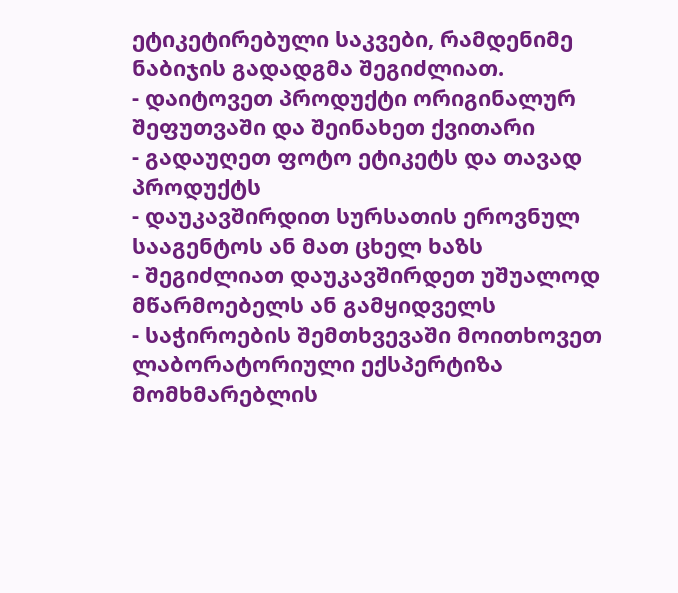ეტიკეტირებული საკვები, რამდენიმე ნაბიჯის გადადგმა შეგიძლიათ.
- დაიტოვეთ პროდუქტი ორიგინალურ შეფუთვაში და შეინახეთ ქვითარი
- გადაუღეთ ფოტო ეტიკეტს და თავად პროდუქტს
- დაუკავშირდით სურსათის ეროვნულ სააგენტოს ან მათ ცხელ ხაზს
- შეგიძლიათ დაუკავშირდეთ უშუალოდ მწარმოებელს ან გამყიდველს
- საჭიროების შემთხვევაში მოითხოვეთ ლაბორატორიული ექსპერტიზა
მომხმარებლის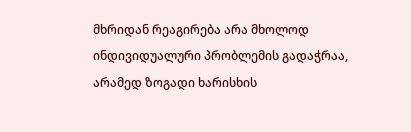მხრიდან რეაგირება არა მხოლოდ ინდივიდუალური პრობლემის გადაჭრაა, არამედ ზოგადი ხარისხის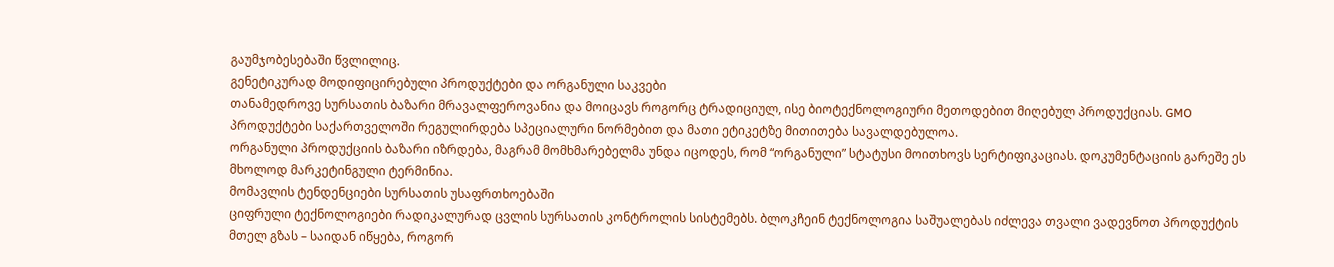გაუმჯობესებაში წვლილიც.
გენეტიკურად მოდიფიცირებული პროდუქტები და ორგანული საკვები
თანამედროვე სურსათის ბაზარი მრავალფეროვანია და მოიცავს როგორც ტრადიციულ, ისე ბიოტექნოლოგიური მეთოდებით მიღებულ პროდუქციას. GMO პროდუქტები საქართველოში რეგულირდება სპეციალური ნორმებით და მათი ეტიკეტზე მითითება სავალდებულოა.
ორგანული პროდუქციის ბაზარი იზრდება, მაგრამ მომხმარებელმა უნდა იცოდეს, რომ “ორგანული” სტატუსი მოითხოვს სერტიფიკაციას. დოკუმენტაციის გარეშე ეს მხოლოდ მარკეტინგული ტერმინია.
მომავლის ტენდენციები სურსათის უსაფრთხოებაში
ციფრული ტექნოლოგიები რადიკალურად ცვლის სურსათის კონტროლის სისტემებს. ბლოკჩეინ ტექნოლოგია საშუალებას იძლევა თვალი ვადევნოთ პროდუქტის მთელ გზას – საიდან იწყება, როგორ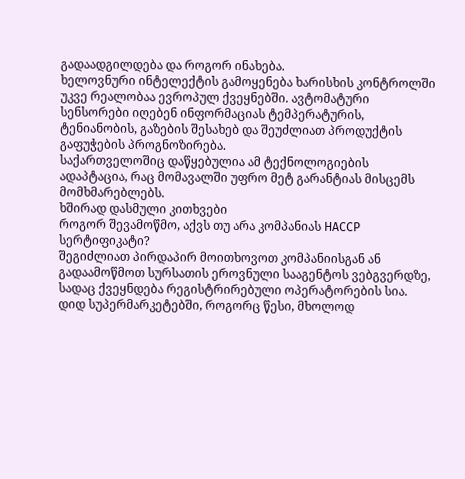გადაადგილდება და როგორ ინახება.
ხელოვნური ინტელექტის გამოყენება ხარისხის კონტროლში უკვე რეალობაა ევროპულ ქვეყნებში. ავტომატური სენსორები იღებენ ინფორმაციას ტემპერატურის, ტენიანობის, გაზების შესახებ და შეუძლიათ პროდუქტის გაფუჭების პროგნოზირება.
საქართველოშიც დაწყებულია ამ ტექნოლოგიების ადაპტაცია, რაც მომავალში უფრო მეტ გარანტიას მისცემს მომხმარებლებს.
ხშირად დასმული კითხვები
როგორ შევამოწმო, აქვს თუ არა კომპანიას HACCP სერტიფიკატი?
შეგიძლიათ პირდაპირ მოითხოვოთ კომპანიისგან ან გადაამოწმოთ სურსათის ეროვნული სააგენტოს ვებგვერდზე, სადაც ქვეყნდება რეგისტრირებული ოპერატორების სია. დიდ სუპერმარკეტებში, როგორც წესი, მხოლოდ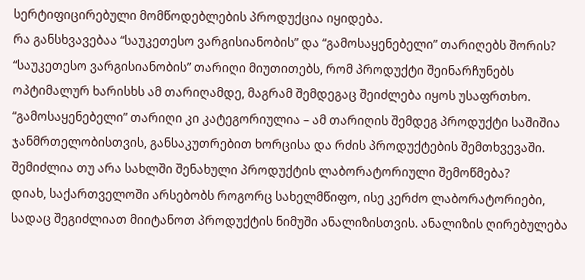სერტიფიცირებული მომწოდებლების პროდუქცია იყიდება.
რა განსხვავებაა “საუკეთესო ვარგისიანობის” და “გამოსაყენებელი” თარიღებს შორის?
“საუკეთესო ვარგისიანობის” თარიღი მიუთითებს, რომ პროდუქტი შეინარჩუნებს ოპტიმალურ ხარისხს ამ თარიღამდე, მაგრამ შემდეგაც შეიძლება იყოს უსაფრთხო. “გამოსაყენებელი” თარიღი კი კატეგორიულია – ამ თარიღის შემდეგ პროდუქტი საშიშია ჯანმრთელობისთვის, განსაკუთრებით ხორცისა და რძის პროდუქტების შემთხვევაში.
შემიძლია თუ არა სახლში შენახული პროდუქტის ლაბორატორიული შემოწმება?
დიახ, საქართველოში არსებობს როგორც სახელმწიფო, ისე კერძო ლაბორატორიები, სადაც შეგიძლიათ მიიტანოთ პროდუქტის ნიმუში ანალიზისთვის. ანალიზის ღირებულება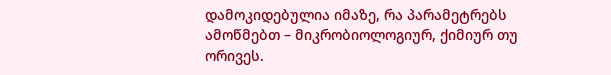დამოკიდებულია იმაზე, რა პარამეტრებს ამოწმებთ – მიკრობიოლოგიურ, ქიმიურ თუ ორივეს.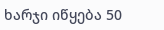ხარჯი იწყება 50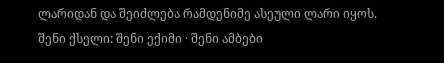ლარიდან და შეიძლება რამდენიმე ასეული ლარი იყოს.
შენი ქსელი: შენი ექიმი · შენი ამბები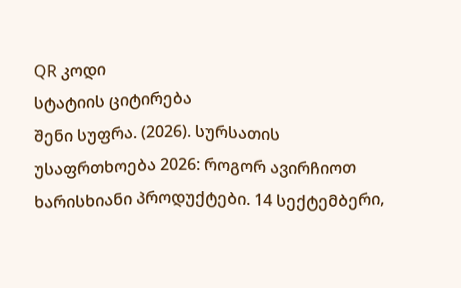QR კოდი
სტატიის ციტირება
შენი სუფრა. (2026). სურსათის უსაფრთხოება 2026: როგორ ავირჩიოთ ხარისხიანი პროდუქტები. 14 სექტემბერი,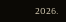2026.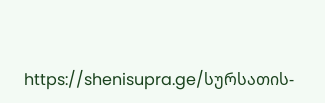https://shenisupra.ge/სურსათის-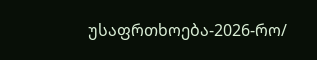უსაფრთხოება-2026-რო/